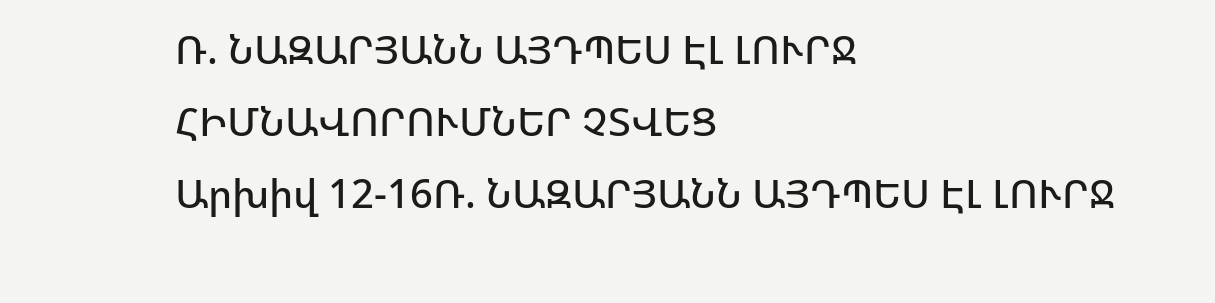Ռ. ՆԱԶԱՐՅԱՆՆ ԱՅԴՊԵՍ ԷԼ ԼՈՒՐՋ ՀԻՄՆԱՎՈՐՈՒՄՆԵՐ ՉՏՎԵՑ
Արխիվ 12-16Ռ. ՆԱԶԱՐՅԱՆՆ ԱՅԴՊԵՍ ԷԼ ԼՈՒՐՋ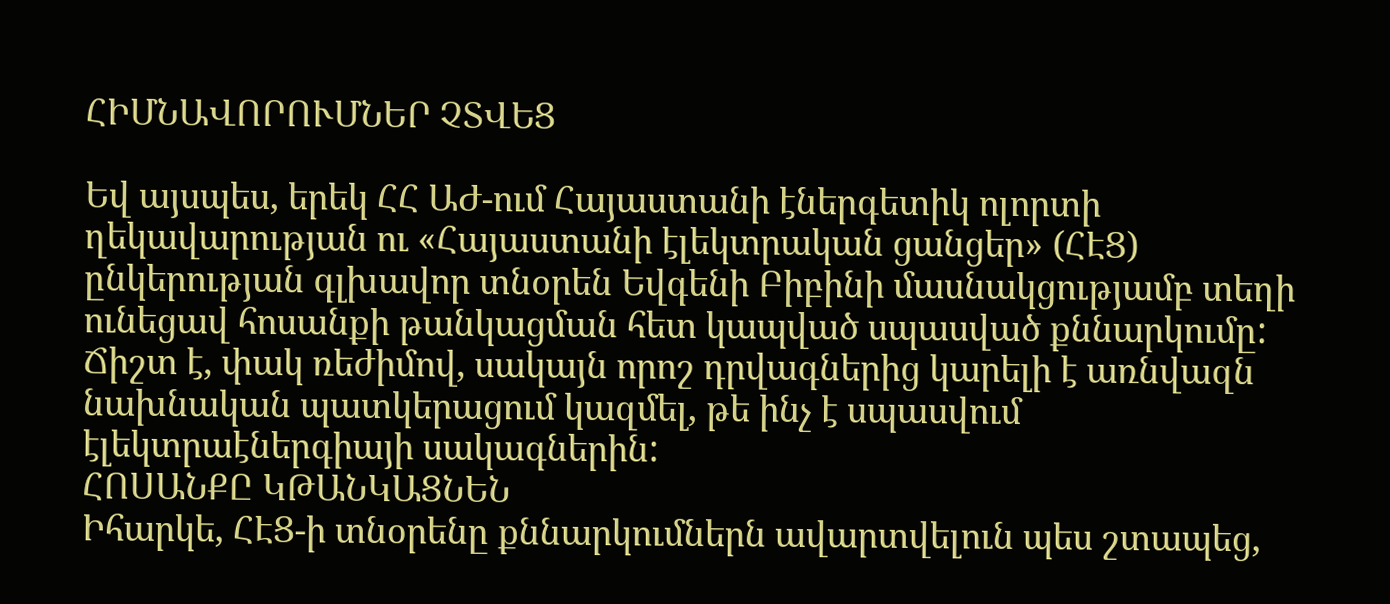ՀԻՄՆԱՎՈՐՈՒՄՆԵՐ ՉՏՎԵՑ

Եվ այսպես, երեկ ՀՀ ԱԺ-ում Հայաստանի էներգետիկ ոլորտի ղեկավարության ու «Հայաստանի էլեկտրական ցանցեր» (ՀԷՑ) ընկերության գլխավոր տնօրեն Եվգենի Բիբինի մասնակցությամբ տեղի ունեցավ հոսանքի թանկացման հետ կապված սպասված քննարկումը: Ճիշտ է, փակ ռեժիմով, սակայն որոշ դրվագներից կարելի է առնվազն նախնական պատկերացում կազմել, թե ինչ է սպասվում էլեկտրաէներգիայի սակագներին:
ՀՈՍԱՆՔԸ ԿԹԱՆԿԱՑՆԵՆ
Իհարկե, ՀԷՑ-ի տնօրենը քննարկումներն ավարտվելուն պես շտապեց,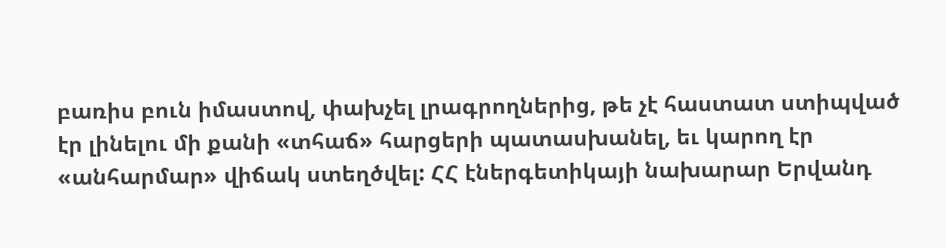բառիս բուն իմաստով, փախչել լրագրողներից, թե չէ հաստատ ստիպված էր լինելու մի քանի «տհաճ» հարցերի պատասխանել, եւ կարող էր «անհարմար» վիճակ ստեղծվել: ՀՀ էներգետիկայի նախարար Երվանդ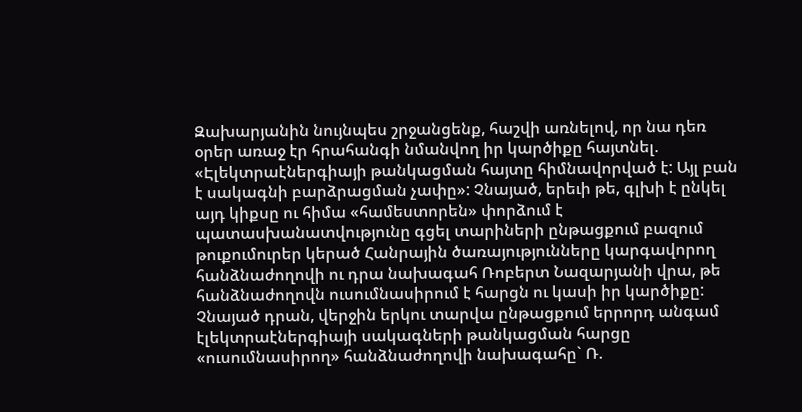Զախարյանին նույնպես շրջանցենք, հաշվի առնելով, որ նա դեռ օրեր առաջ էր հրահանգի նմանվող իր կարծիքը հայտնել. «Էլեկտրաէներգիայի թանկացման հայտը հիմնավորված է: Այլ բան է սակագնի բարձրացման չափը»: Չնայած, երեւի թե, գլխի է ընկել այդ կիքսը ու հիմա «համեստորեն» փորձում է պատասխանատվությունը գցել տարիների ընթացքում բազում թուքումուրեր կերած Հանրային ծառայությունները կարգավորող հանձնաժողովի ու դրա նախագահ Ռոբերտ Նազարյանի վրա, թե հանձնաժողովն ուսումնասիրում է հարցն ու կասի իր կարծիքը:
Չնայած դրան, վերջին երկու տարվա ընթացքում երրորդ անգամ էլեկտրաէներգիայի սակագների թանկացման հարցը «ուսումնասիրող» հանձնաժողովի նախագահը` Ռ.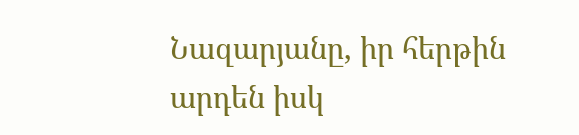Նազարյանը, իր հերթին արդեն իսկ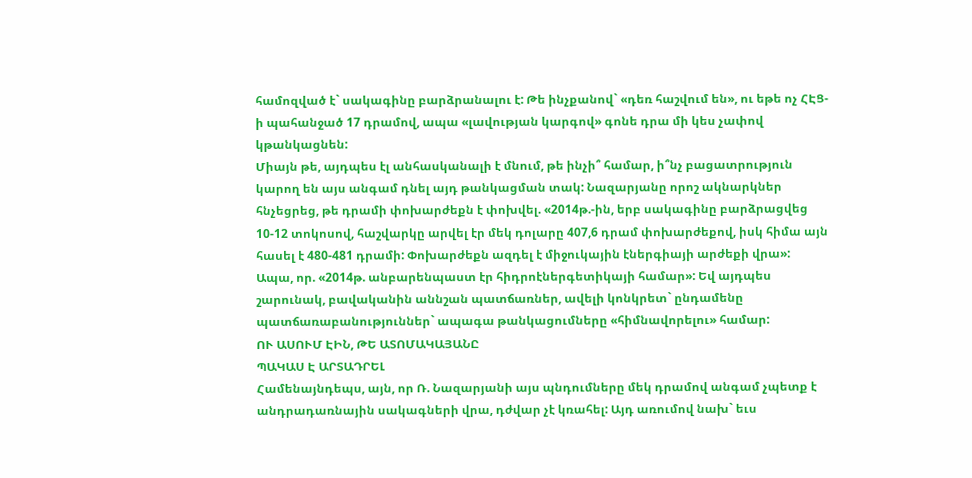համոզված է` սակագինը բարձրանալու է: Թե ինչքանով` «դեռ հաշվում են», ու եթե ոչ ՀԷՑ-ի պահանջած 17 դրամով, ապա «լավության կարգով» գոնե դրա մի կես չափով կթանկացնեն:
Միայն թե, այդպես էլ անհասկանալի է մնում, թե ինչի՞ համար, ի՞նչ բացատրություն կարող են այս անգամ դնել այդ թանկացման տակ: Նազարյանը որոշ ակնարկներ հնչեցրեց, թե դրամի փոխարժեքն է փոխվել. «2014թ.-ին, երբ սակագինը բարձրացվեց 10-12 տոկոսով, հաշվարկը արվել էր մեկ դոլարը 407,6 դրամ փոխարժեքով, իսկ հիմա այն հասել է 480-481 դրամի: Փոխարժեքն ազդել է միջուկային էներգիայի արժեքի վրա»: Ապա, որ. «2014թ. անբարենպաստ էր հիդրոէներգետիկայի համար»: Եվ այդպես շարունակ, բավականին աննշան պատճառներ, ավելի կոնկրետ` ընդամենը պատճառաբանություններ` ապագա թանկացումները «հիմնավորելու» համար:
ՈՒ ԱՍՈՒՄ ԷԻՆ, ԹԵ ԱՏՈՄԱԿԱՅԱՆԸ
ՊԱԿԱՍ Է ԱՐՏԱԴՐԵԼ
Համենայնդեպս, այն, որ Ռ. Նազարյանի այս պնդումները մեկ դրամով անգամ չպետք է անդրադառնային սակագների վրա, դժվար չէ կռահել: Այդ առումով նախ` եւս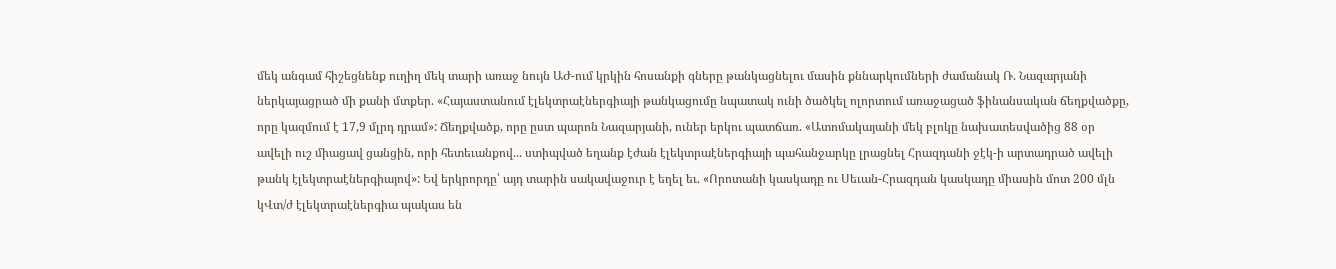մեկ անգամ հիշեցնենք ուղիղ մեկ տարի առաջ նույն ԱԺ-ում կրկին հոսանքի գները թանկացնելու մասին քննարկումների ժամանակ Ռ. Նազարյանի ներկայացրած մի քանի մտքեր. «Հայաստանում էլեկտրաէներգիայի թանկացումը նպատակ ունի ծածկել ոլորտում առաջացած ֆինանսական ճեղքվածքը, որը կազմում է 17,9 մլրդ դրամ»: Ճեղքվածք, որը ըստ պարոն Նազարյանի, ուներ երկու պատճառ. «Ատոմակայանի մեկ բլոկը նախատեսվածից 88 օր ավելի ուշ միացավ ցանցին, որի հետեւանքով... ստիպված եղանք էժան էլեկտրաէներգիայի պահանջարկը լրացնել Հրազդանի ջէկ-ի արտադրած ավելի թանկ էլեկտրաէներգիայով»: Եվ երկրորդը՝ այդ տարին սակավաջուր է եղել եւ. «Որոտանի կասկադը ու Սեւան-Հրազդան կասկադը միասին մոտ 200 մլն կՎտ/ժ էլեկտրաէներգիա պակաս են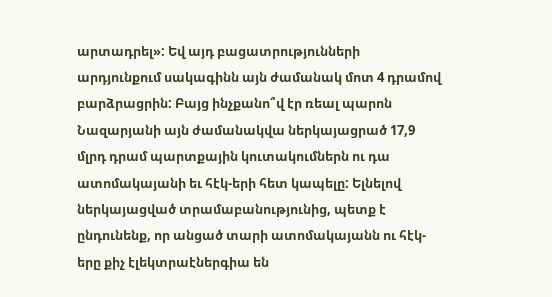արտադրել»: Եվ այդ բացատրությունների արդյունքում սակագինն այն ժամանակ մոտ 4 դրամով բարձրացրին: Բայց ինչքանո՞վ էր ռեալ պարոն Նազարյանի այն ժամանակվա ներկայացրած 17,9 մլրդ դրամ պարտքային կուտակումներն ու դա ատոմակայանի եւ հէկ-երի հետ կապելը: Ելնելով ներկայացված տրամաբանությունից, պետք է ընդունենք, որ անցած տարի ատոմակայանն ու հէկ-երը քիչ էլեկտրաէներգիա են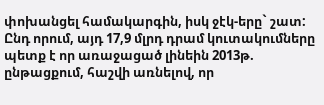փոխանցել համակարգին, իսկ ջէկ-երը` շատ: Ընդ որում, այդ 17,9 մլրդ դրամ կուտակումները պետք է որ առաջացած լինեին 2013թ. ընթացքում, հաշվի առնելով, որ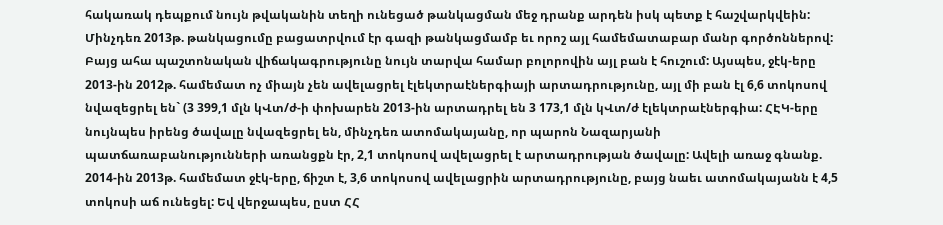հակառակ դեպքում նույն թվականին տեղի ունեցած թանկացման մեջ դրանք արդեն իսկ պետք է հաշվարկվեին: Մինչդեռ 2013թ. թանկացումը բացատրվում էր գազի թանկացմամբ եւ որոշ այլ համեմատաբար մանր գործոններով:
Բայց ահա պաշտոնական վիճակագրությունը նույն տարվա համար բոլորովին այլ բան է հուշում: Այսպես, ջէկ-երը 2013-ին 2012թ. համեմատ ոչ միայն չեն ավելացրել էլեկտրաէներգիայի արտադրությունը, այլ մի բան էլ 6,6 տոկոսով նվազեցրել են` (3 399,1 մլն կՎտ/ժ-ի փոխարեն 2013-ին արտադրել են 3 173,1 մլն կՎտ/ժ էլեկտրաէներգիա: ՀԷԿ-երը նույնպես իրենց ծավալը նվազեցրել են, մինչդեռ ատոմակայանը, որ պարոն Նազարյանի պատճառաբանությունների առանցքն էր, 2,1 տոկոսով ավելացրել է արտադրության ծավալը: Ավելի առաջ գնանք. 2014-ին 2013թ. համեմատ ջէկ-երը, ճիշտ է, 3,6 տոկոսով ավելացրին արտադրությունը, բայց նաեւ ատոմակայանն է 4,5 տոկոսի աճ ունեցել: Եվ վերջապես, ըստ ՀՀ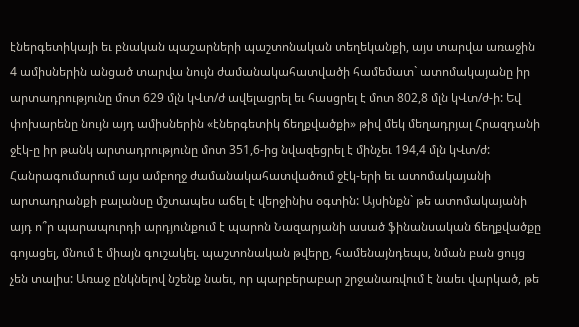էներգետիկայի եւ բնական պաշարների պաշտոնական տեղեկանքի, այս տարվա առաջին 4 ամիսներին անցած տարվա նույն ժամանակահատվածի համեմատ` ատոմակայանը իր արտադրությունը մոտ 629 մլն կՎտ/ժ ավելացրել եւ հասցրել է մոտ 802,8 մլն կՎտ/ժ-ի: Եվ փոխարենը նույն այդ ամիսներին «էներգետիկ ճեղքվածքի» թիվ մեկ մեղադրյալ Հրազդանի ջէկ-ը իր թանկ արտադրությունը մոտ 351,6-ից նվազեցրել է մինչեւ 194,4 մլն կՎտ/ժ: Հանրագումարում այս ամբողջ ժամանակահատվածում ջէկ-երի եւ ատոմակայանի արտադրանքի բալանսը մշտապես աճել է վերջինիս օգտին: Այսինքն` թե ատոմակայանի այդ ո՞ր պարապուրդի արդյունքում է պարոն Նազարյանի ասած ֆինանսական ճեղքվածքը գոյացել, մնում է միայն գուշակել. պաշտոնական թվերը, համենայնդեպս, նման բան ցույց չեն տալիս: Առաջ ընկնելով նշենք նաեւ, որ պարբերաբար շրջանառվում է նաեւ վարկած, թե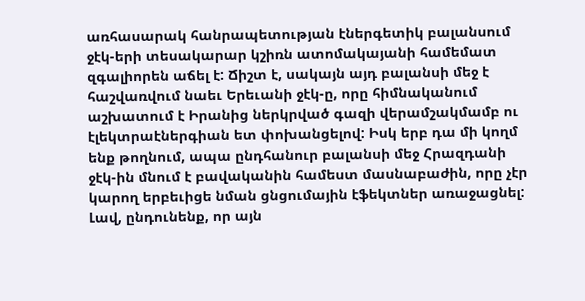առհասարակ հանրապետության էներգետիկ բալանսում ջէկ-երի տեսակարար կշիռն ատոմակայանի համեմատ զգալիորեն աճել է: Ճիշտ է, սակայն այդ բալանսի մեջ է հաշվառվում նաեւ Երեւանի ջէկ-ը, որը հիմնականում աշխատում է Իրանից ներկրված գազի վերամշակմամբ ու էլեկտրաէներգիան ետ փոխանցելով: Իսկ երբ դա մի կողմ ենք թողնում, ապա ընդհանուր բալանսի մեջ Հրազդանի ջէկ-ին մնում է բավականին համեստ մասնաբաժին, որը չէր կարող երբեւիցե նման ցնցումային էֆեկտներ առաջացնել:
Լավ, ընդունենք, որ այն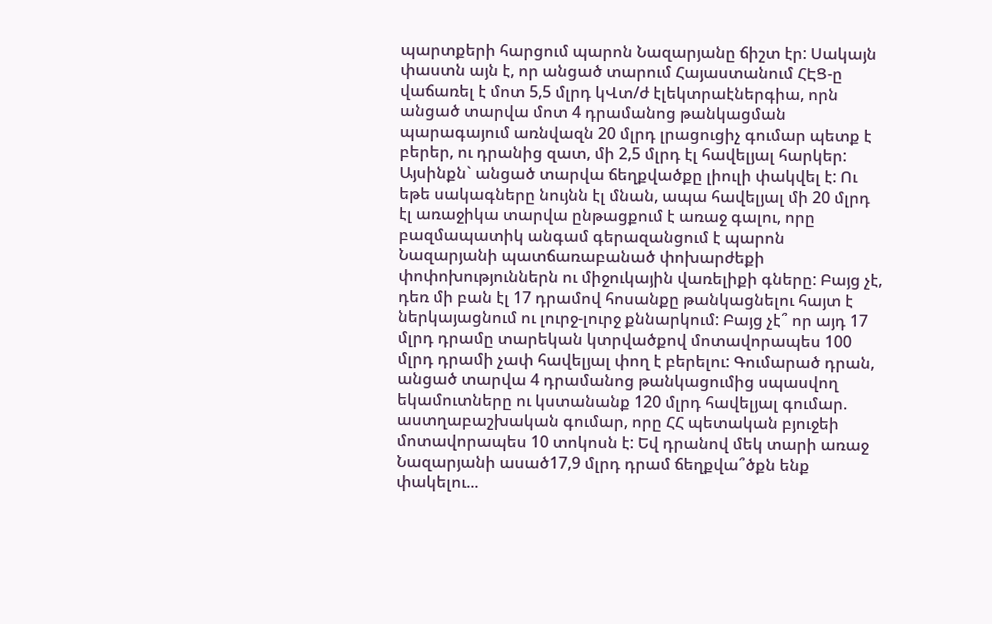պարտքերի հարցում պարոն Նազարյանը ճիշտ էր: Սակայն փաստն այն է, որ անցած տարում Հայաստանում ՀԷՑ-ը վաճառել է մոտ 5,5 մլրդ կՎտ/ժ էլեկտրաէներգիա, որն անցած տարվա մոտ 4 դրամանոց թանկացման պարագայում առնվազն 20 մլրդ լրացուցիչ գումար պետք է բերեր, ու դրանից զատ, մի 2,5 մլրդ էլ հավելյալ հարկեր: Այսինքն` անցած տարվա ճեղքվածքը լիուլի փակվել է: Ու եթե սակագները նույնն էլ մնան, ապա հավելյալ մի 20 մլրդ էլ առաջիկա տարվա ընթացքում է առաջ գալու, որը բազմապատիկ անգամ գերազանցում է պարոն Նազարյանի պատճառաբանած փոխարժեքի փոփոխություններն ու միջուկային վառելիքի գները: Բայց չէ, դեռ մի բան էլ 17 դրամով հոսանքը թանկացնելու հայտ է ներկայացնում ու լուրջ-լուրջ քննարկում: Բայց չէ՞ որ այդ 17 մլրդ դրամը տարեկան կտրվածքով մոտավորապես 100 մլրդ դրամի չափ հավելյալ փող է բերելու: Գումարած դրան, անցած տարվա 4 դրամանոց թանկացումից սպասվող եկամուտները ու կստանանք 120 մլրդ հավելյալ գումար. աստղաբաշխական գումար, որը ՀՀ պետական բյուջեի մոտավորապես 10 տոկոսն է: Եվ դրանով մեկ տարի առաջ Նազարյանի ասած17,9 մլրդ դրամ ճեղքվա՞ծքն ենք փակելու...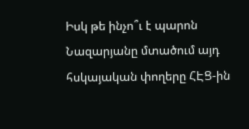Իսկ թե ինչո՞ւ է պարոն Նազարյանը մտածում այդ հսկայական փողերը ՀԷՑ-ին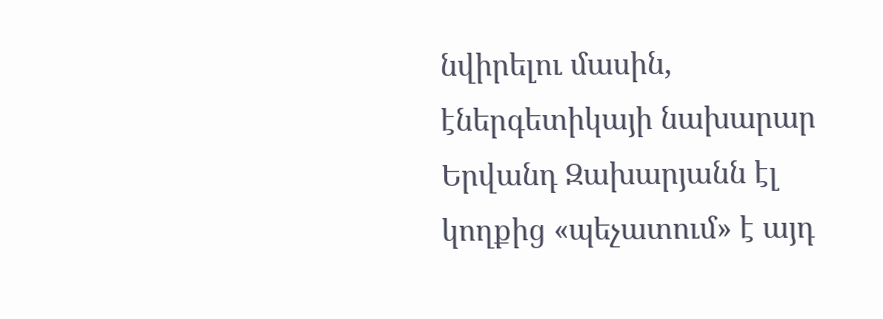նվիրելու մասին, էներգետիկայի նախարար Երվանդ Զախարյանն էլ կողքից «պեչատում» է այդ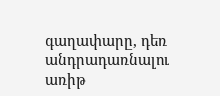գաղափարը, դեռ անդրադառնալու առիթ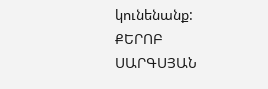կունենանք:
ՔԵՐՈԲ ՍԱՐԳՍՅԱՆ